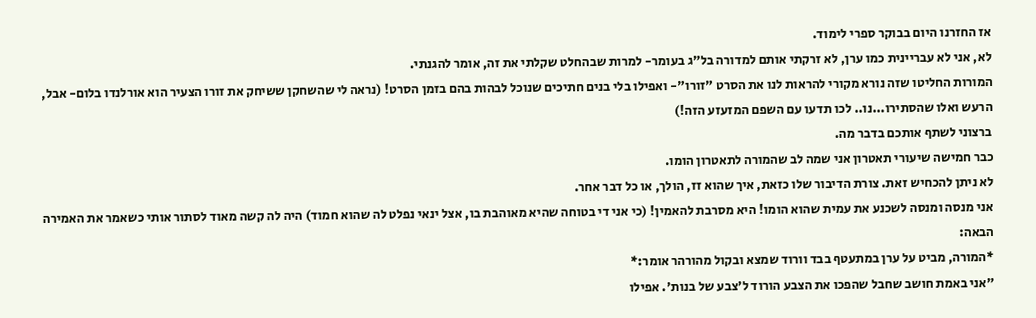אז החזרנו היום בבוקר ספרי לימוד.
לא, אני לא עבריינית כמו ערן, לא זרקתי אותם למדורה בל"ג בעומר- למרות שבהחלט שקלתי את זה, אומר להגנתי.
המורות החליטו שזה נורא מקורי להראות לנו את הסרט "זורו"- ואפילו בלי בנים חתיכים שנוכל לבהות בהם בזמן הסרט! (נראה לי שהשחקן ששיחק את זורו הצעיר הוא אורלנדו בלום- אבל, הרעש ואלו שהסתירו...נו.. לכו תדעו עם השפם המזעזע הזה!)
ברצוני לשתף אותכם בדבר מה.
כבר חמישה שיעורי תאטרון אני שמה לב שהמורה לתאטרון הומו.
לא ניתן להכחיש זאת. צורת הדיבור שלו כזאת, איך שהוא זז, הולך, או כל דבר אחר.
אני מנסה ומנסה לשכנע את עמית שהוא הומו! היא מסרבת להאמין! (כי אני די בטוחה שהיא מאוהבת בו, אצל ינאי נפלט לה שהוא חמוד) היה לה קשה מאוד לסתור אותי כשאמר את האמירה הבאה:
*המורה, מביט על ערן במתעטף בבד וורוד שמצא ובקול מהורהר אומר:*
"אני באמת חושב שחבל שהפכו את הצבע הורוד ל'צבע של בנות'. אפילו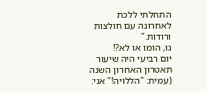התחלתי ללכת לאחרונה עם חולצות ורודות."
נו, הומו או לא?!
יום רביעי היה שיעור תאטרון האחרון השנה (עמית: "הללויה!" אני: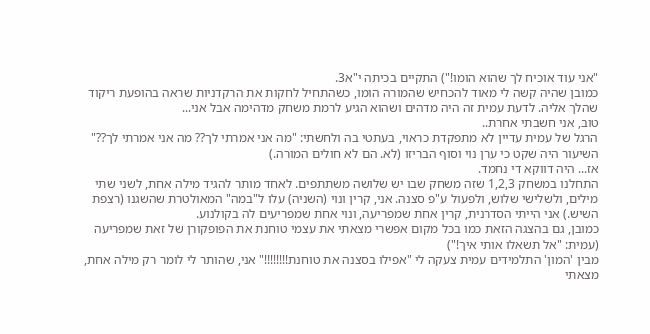"אני עוד אוכיח לך שהוא הומו!") התקיים בכיתה י"א3.
כמובן שהיה קשה לי מאוד להכחיש שהמורה הומו, כשהתחיל לחקות את הרקדניות שראה בהופעת ריקוד שהלך אליה. לדעת עמית זה היה מדהים ושהוא הגיע לרמת משחק מדהימה אבל אני...
טוב, אני חשבתי אחרת..
הרגל של עמית עדיין לא מתפקדת כראוי, בעתטי בה ולחשתי: "מה אני אמרתי לך?? מה אני אמרתי לך??"
השיעור היה שקט כי ערן נוי וסוף הבריזו (לא. הם לא חולים המורה.)
אז... היה דווקא די נחמד.
התחלנו במשחק 1,2,3 שזה משחק שבו יש שלושה משתתפים. לאחד מותר להגיד מילה אחת, לשני שתי מילים, ולשלישי שלוש, ולפעול ע"פ סצנה. אני, קרין ונוי (השניה) עלו ל"במה" המאולטרת שהשגנו (רצפת השיש.) אני הייתי הסדרנית, קרין אחת שמפריעה, ונוי אחת שמפריעים לה בקולנוע.
כמובן, גם בהצגה הזאת כמו בכל מקום אפשרי מצאתי את עצמי טוחנת את הפופקורן של זאת שמפריעה (עמית: "אל תשאלו אותי איך!")
מבין 'המון' התלמידים עמית צעקה לי "אפילו בסצנה את טוחנת!!!!!!!!" אני, שהותר לי לומר רק מילה אחת, מצאתי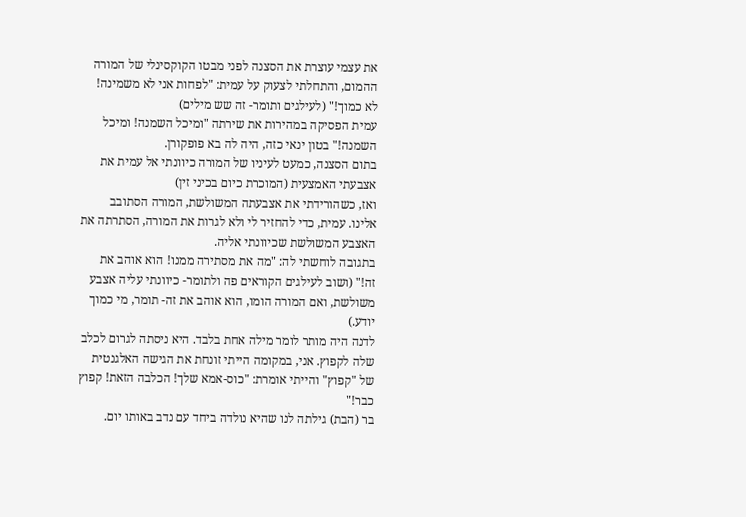את עצמי עוצרת את הסצנה לפני מבטו הקוקסינלי של המורה ההמום, והתחלתי לצעוק על עמית: "לפחות אני לא משמינה! לא כמוך!" (לעילגים ותומר- זה שש מילים)
עמית הפסיקה במהירות את שירתה "ומיכל השמנה! ומיכל השמנה!" בטון ינאי כזה, היה לה בא פופקורן.
בתום הסצנה, כמעט לעיניו של המורה כיוונתי אל עמית את אצבעתי האמצעית (המוכרת כיום בכיני זין)
ואז, כשהורידתי את אצבעתה המשולשת, המורה הסתובב אלינו. עמית, כדי להחזיר לי ולא לגרות את המורה, הסתרתה את האצבע המשולשת שכיוונתי אליה.
בתגובה לוחשתי לה: "מה את מסתירה ממנו! הוא אוהב את זה!" (ושוב לעילגים הקוראים פה ולתומר- כיוונתי עליה אצבע משולשת, ואם המורה הומו, הוא אוהב את זה- תומר, מי כמוך יודע.)
לדנה היה מותר לומר מילה אחת בלבד. היא ניסתה לגרום לכלב שלה לקפוץ. אני, במקומה הייתי זונחת את הגישה האלגנטית של "קפוץ" והייתי אומרת: "כוס-אמא שלך! הכלבה הזאת! קפוץ כבר!"
בר (הבת) גילתה לנו שהיא נולדה ביחד עם נדב באותו יום.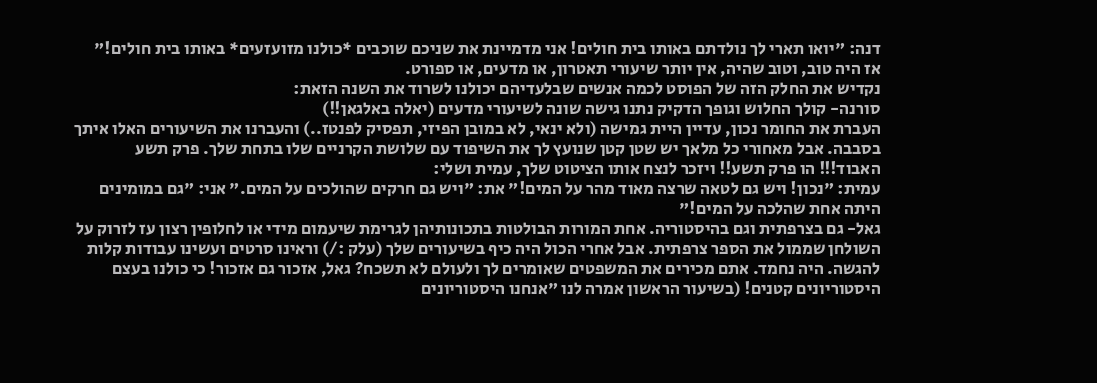דנה: "יואו תארי לך נולדתם באותו בית חולים! אני מדמיינת את שניכם שוכבים *כולנו מזועזעים* באותו בית חולים!"
אז היה טוב, וטוב שהיה, אין יותר שיעורי תאטרון, או מדעים, או ספורט.
נקדיש את החלק הזה של הפוסט לכמה אנשים שבלעדיהם יכולנו לשרוד את השנה הזאת:
סורנה- קולך החלוש וגופך הדקיק נתנו גישה שונה לשיעורי מדעים (יאלה באלגאן!!)
העברת את החומר נכון, עדיין היית גמישה (ולא ינאי, לא במובן הפיזי, תפסיק לפנטז..) והעברנו את השיעורים האלו איתך בסבבה. אבל מאחורי כל מלאך יש שטן קטן שנועץ לך את השיפוד עם שלושת הקרניים שלו בתחת שלך. פרק תשע האבוד!!! הו פרק תשע!! ויזכר לנצח אותו הציטוט שלך, עמית ושלי:
עמית: "נכון! ויש גם לטאה שרצה מאוד מהר על המים!" את: "ויש גם חרקים שהולכים על המים." אני: "גם במומינים היתה אחת שהלכה על המים!"
גאל- גם בצרפתית וגם בהיסטוריה. אחת המורות הבולטות בתכונותיהן לגרימת שיעמום מידי או לחלופין רצון עז לזרוק על השולחן שממול את הספר צרפתית. אבל אחרי הכול היה כיף בשיעורים שלך (עלק :/) וראינו סרטים ועשינו עבודות קלות להגשה. היה נחמד. אתם מכירים את המשפטים שאומרים לך ולעולם לא תשכח? גאל, אזכור גם אזכור! כי כולנו בעצם היסטוריונים קטנים! (בשיעור הראשון אמרה לנו "אנחנו היסטוריונים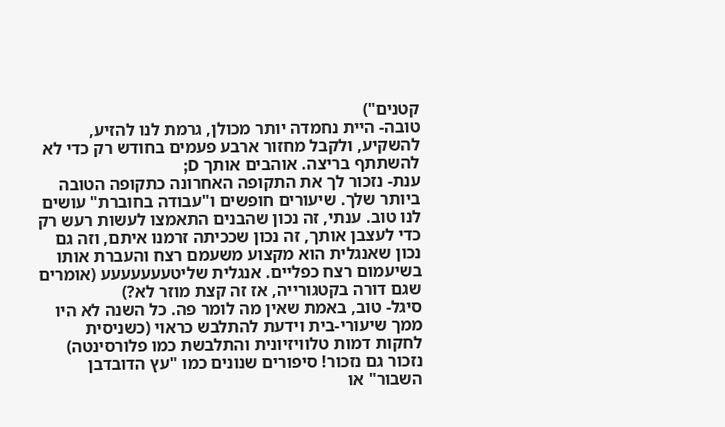קטנים")
טובה- היית נחמדה יותר מכולן, גרמת לנו להזיע, להשקיע, ולקבל מחזור ארבע פעמים בחודש רק כדי לא להשתתף בריצה. אוהבים אותך D;
ענת- נזכור לך את התקופה האחרונה כתקופה הטובה ביותר שלך. שיעורים חופשים ו"עבודה בחוברת" עושים לנו טוב. ענתי, זה נכון שהבנים התאמצו לעשות רעש רק כדי לעצבן אותך, זה נכון שככיתה זרמנו איתם, וזה גם נכון שאנגלית הוא מקצוע משעמם רצח והעברת אותו בשיעמום רצח כפליים. אנגלית שליטעעעעעעע (אומרים שגם דורה בקטגורייה, אז זה קצת מוזר לא?)
סיגל- טוב, באמת שאין מה לומר פה. כל השנה לא היו ממך שיעורי-בית וידעת להתלבש כראוי (כשניסית לחקות דמות טלוויזיונית והתלבשת כמו פלורסינטה) נזכור גם נזכור! סיפורים שנונים כמו "עץ הדובדבן השבור" או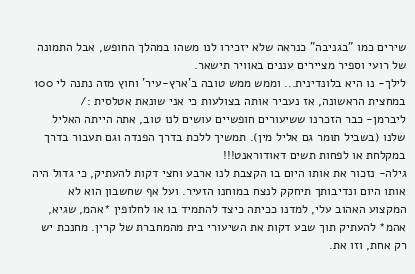שירים כמו "בגניבה" כנראה שלא יזכירו לנו משהו במהלך החופש, אבל התמונה של רועי וספיר מציירים עננים באוויר תישאר.
לילך- נו היא בלונדינית... וממש ממש טובה ב'ארץ-עיר' וחוץ מזה נתנה לי 100 במחצית הראשונה, אז נעביר אותה בצולעות כי אני שונאת אטלסית :/
ליברמן- כבר הזכרנו ששיעורים חופשיים עושים לנו טוב, אתה הייתה האליל שלנו (בשביל תומר גם אליל מין). תמשיך ללכת בדרך הפנדה וגם תעבור בדרך במקלחת או לפחות תשים דאודוראנט!!!
גילה- נזכור את אותו היום בו הקצבת לנו ארבע וחצי דקות להעתיק, כי גדול היה אותו היום ונדיבותך תיחקק לנצח במוחנו הזעיר. ועל אף שחשבון הוא לא המקצוע האהוב עלי, למדנו ככיתה כיצד להתמיד בו או לחלופין *אהמ, שגיא, אהמ* להעתיק תוך שבע דקות את השיעורי בית מהמחברת של קרין. מחנכת יש רק אחת, וזו את.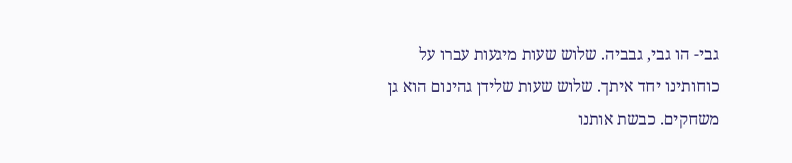גבי- הו גבי, גבביה. שלוש שעות מיגעות עברו על כוחותינו יחד איתך. שלוש שעות שלידן גהינום הוא גן משחקים. כבשת אותנו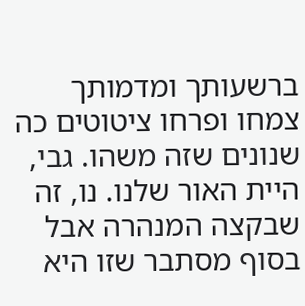ברשעותך ומדמותך צמחו ופרחו ציטוטים כה שנונים שזה משהו. גבי, היית האור שלנו. נו, זה שבקצה המנהרה אבל בסוף מסתבר שזו היא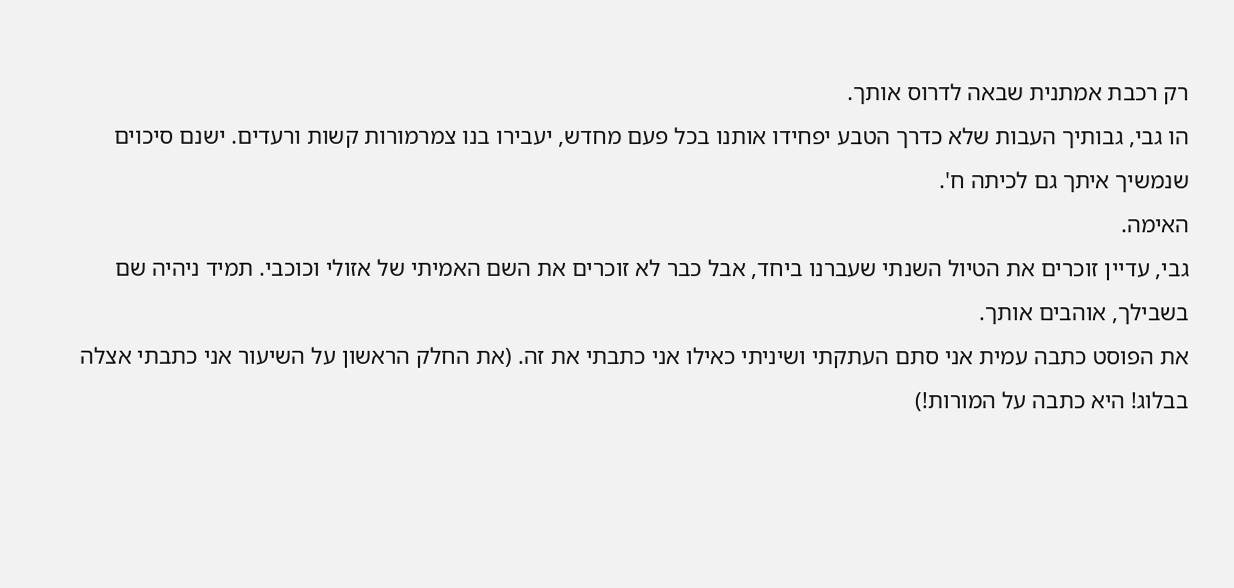רק רכבת אמתנית שבאה לדרוס אותך.
הו גבי, גבותיך העבות שלא כדרך הטבע יפחידו אותנו בכל פעם מחדש, יעבירו בנו צמרמורות קשות ורעדים. ישנם סיכוים שנמשיך איתך גם לכיתה ח'.
האימה.
גבי, עדיין זוכרים את הטיול השנתי שעברנו ביחד, אבל כבר לא זוכרים את השם האמיתי של אזולי וכוכבי. תמיד ניהיה שם בשבילך, אוהבים אותך.
את הפוסט כתבה עמית אני סתם העתקתי ושיניתי כאילו אני כתבתי את זה. (את החלק הראשון על השיעור אני כתבתי אצלה בבלוג! היא כתבה על המורות!)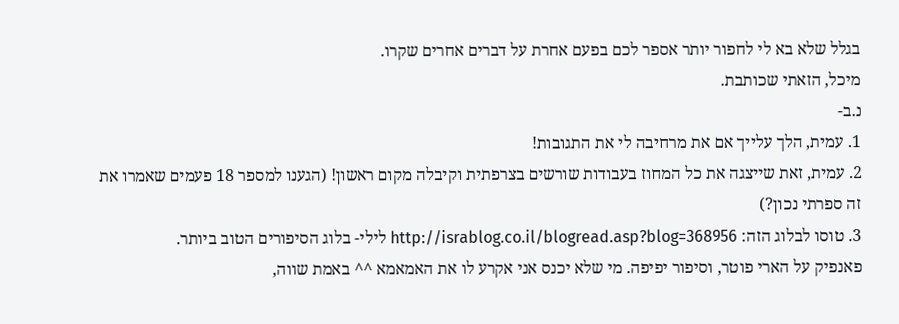בגלל שלא בא לי לחפור יותר אספר לכם בפעם אחרת על דברים אחרים שקרו.
מיכל, הזאתי שכותבת.
נ.ב-
1. עמית, הלך עלייך אם את מרחיבה לי את התגובות!
2. עמית, זאת שייצגה את כל המחוז בעבודות שורשים בצרפתית וקיבלה מקום ראשון! (הגענו למספר 18 פעמים שאמרו את זה ספרתי נכון?)
3. טוסו לבלוג הזה: http://israblog.co.il/blogread.asp?blog=368956 לילי- בלוג הסיפורים הטוב ביותר.
פאנפיק על הארי פוטר, וסיפור יפיפה. מי שלא יכנס אני אקרע לו את האמאמא ^^ באמת שווה,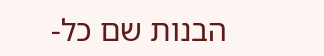הבנות שם כל-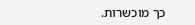כך מוכשרות.